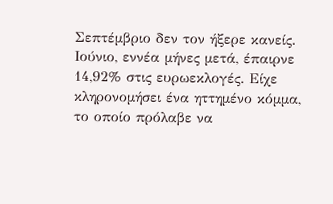Σεπτέμβριο δεν τον ήξερε κανείς. Ιούνιο, εννέα μήνες μετά, έπαιρνε 14,92% στις ευρωεκλογές. Είχε κληρονομήσει ένα ηττημένο κόμμα, το οποίο πρόλαβε να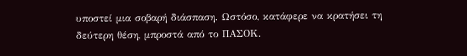υποστεί μια σοβαρή διάσπαση. Ωστόσο, κατάφερε να κρατήσει τη δεύτερη θέση, μπροστά από το ΠΑΣΟΚ.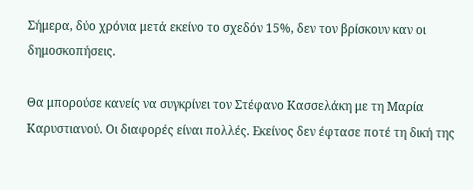Σήμερα, δύο χρόνια μετά εκείνο το σχεδόν 15%, δεν τον βρίσκουν καν οι δημοσκοπήσεις.

Θα μπορούσε κανείς να συγκρίνει τον Στέφανο Κασσελάκη με τη Μαρία Καρυστιανού. Οι διαφορές είναι πολλές. Εκείνος δεν έφτασε ποτέ τη δική της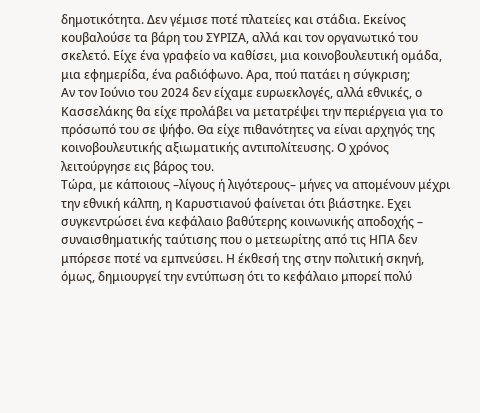δημοτικότητα. Δεν γέμισε ποτέ πλατείες και στάδια. Εκείνος κουβαλούσε τα βάρη του ΣΥΡΙΖΑ, αλλά και τον οργανωτικό του σκελετό. Είχε ένα γραφείο να καθίσει, μια κοινοβουλευτική ομάδα, μια εφημερίδα, ένα ραδιόφωνο. Αρα, πού πατάει η σύγκριση;
Αν τον Ιούνιο του 2024 δεν είχαμε ευρωεκλογές, αλλά εθνικές, ο Κασσελάκης θα είχε προλάβει να μετατρέψει την περιέργεια για το πρόσωπό του σε ψήφο. Θα είχε πιθανότητες να είναι αρχηγός της κοινοβουλευτικής αξιωματικής αντιπολίτευσης. Ο χρόνος λειτούργησε εις βάρος του.
Τώρα, με κάποιους –λίγους ή λιγότερους– μήνες να απομένουν μέχρι την εθνική κάλπη, η Καρυστιανού φαίνεται ότι βιάστηκε. Εχει συγκεντρώσει ένα κεφάλαιο βαθύτερης κοινωνικής αποδοχής – συναισθηματικής ταύτισης που ο μετεωρίτης από τις ΗΠΑ δεν μπόρεσε ποτέ να εμπνεύσει. Η έκθεσή της στην πολιτική σκηνή, όμως, δημιουργεί την εντύπωση ότι το κεφάλαιο μπορεί πολύ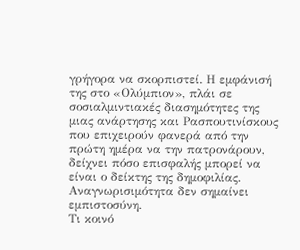γρήγορα να σκορπιστεί. Η εμφάνισή της στο «Ολύμπιον», πλάι σε σοσιαλμιντιακές διασημότητες της μιας ανάρτησης και Ρασπουτινίσκους που επιχειρούν φανερά από την πρώτη ημέρα να την πατρονάρουν, δείχνει πόσο επισφαλής μπορεί να είναι ο δείκτης της δημοφιλίας. Αναγνωρισιμότητα δεν σημαίνει εμπιστοσύνη.
Τι κοινό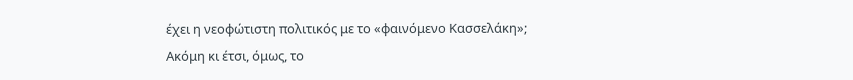έχει η νεοφώτιστη πολιτικός με το «φαινόμενο Κασσελάκη»;
Ακόμη κι έτσι, όμως, το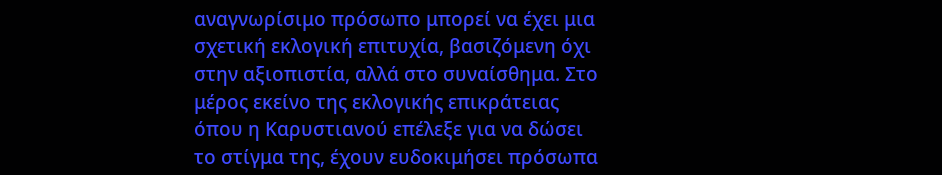αναγνωρίσιμο πρόσωπο μπορεί να έχει μια σχετική εκλογική επιτυχία, βασιζόμενη όχι στην αξιοπιστία, αλλά στο συναίσθημα. Στο μέρος εκείνο της εκλογικής επικράτειας όπου η Καρυστιανού επέλεξε για να δώσει το στίγμα της, έχουν ευδοκιμήσει πρόσωπα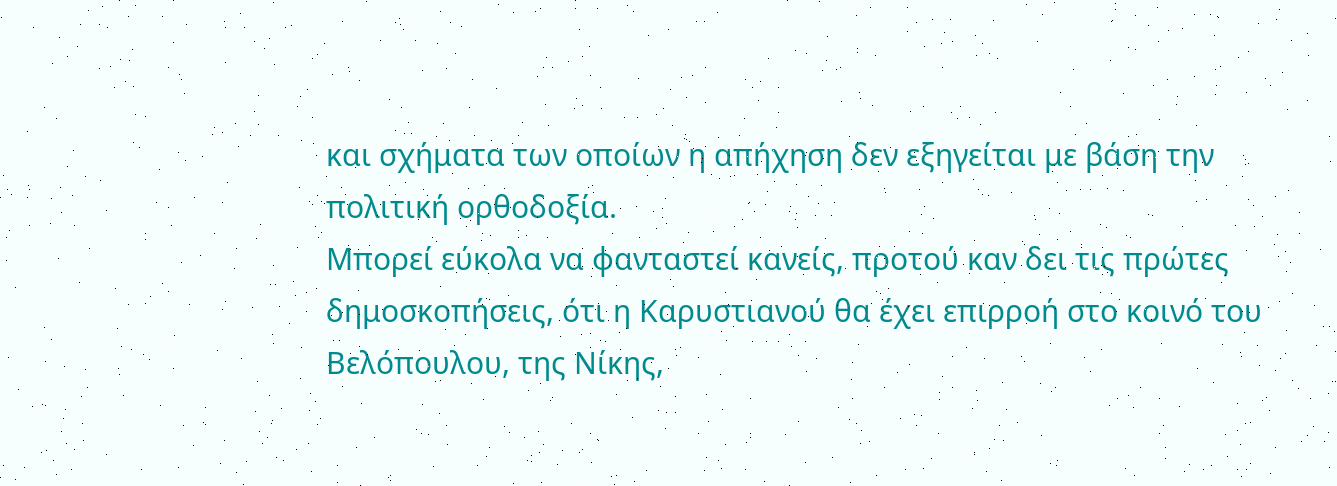και σχήματα των οποίων η απήχηση δεν εξηγείται με βάση την πολιτική ορθοδοξία.
Μπορεί εύκολα να φανταστεί κανείς, προτού καν δει τις πρώτες δημοσκοπήσεις, ότι η Καρυστιανού θα έχει επιρροή στο κοινό του Βελόπουλου, της Νίκης,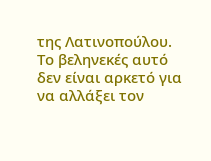της Λατινοπούλου. Το βεληνεκές αυτό δεν είναι αρκετό για να αλλάξει τον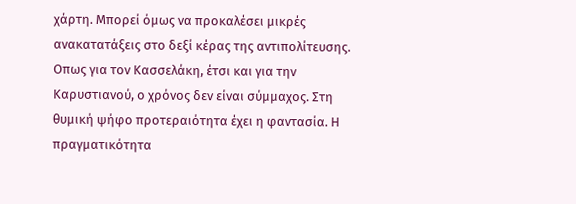χάρτη. Μπορεί όμως να προκαλέσει μικρές ανακατατάξεις στο δεξί κέρας της αντιπολίτευσης.
Οπως για τον Κασσελάκη, έτσι και για την Καρυστιανού, ο χρόνος δεν είναι σύμμαχος. Στη θυμική ψήφο προτεραιότητα έχει η φαντασία. Η πραγματικότητα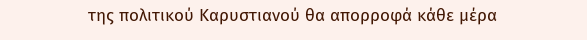της πολιτικού Καρυστιανού θα απορροφά κάθε μέρα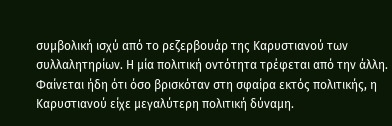συμβολική ισχύ από το ρεζερβουάρ της Καρυστιανού των συλλαλητηρίων. Η μία πολιτική οντότητα τρέφεται από την άλλη. Φαίνεται ήδη ότι όσο βρισκόταν στη σφαίρα εκτός πολιτικής, η Καρυστιανού είχε μεγαλύτερη πολιτική δύναμη.